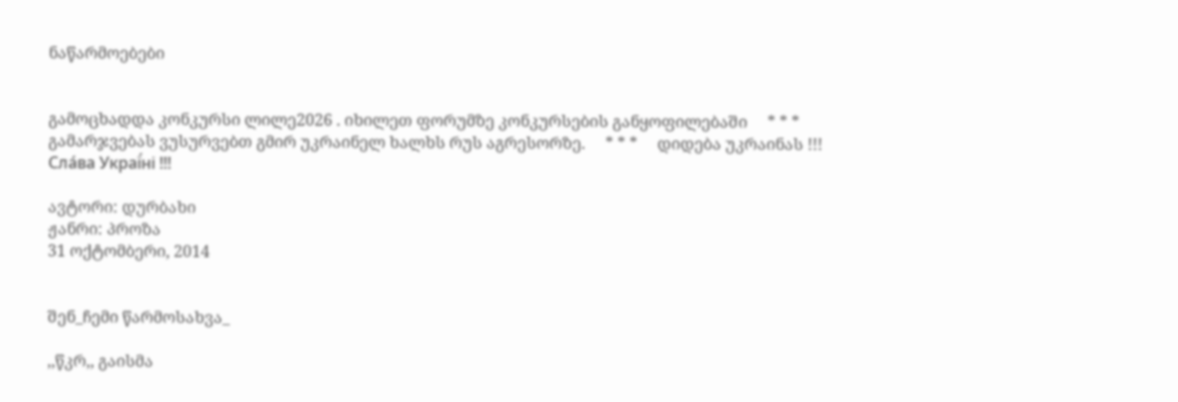ნაწარმოებები


გამოცხადდა კონკურსი ლილე2026 . იხილეთ ფორუმზე კონკურსების განყოფილებაში     * * *     გამარჯვებას ვუსურვებთ გმირ უკრაინელ ხალხს რუს აგრესორზე.     * * *     დიდება უკრაინას !!! Сла́ва Украї́ні !!!

ავტორი: დურბახი
ჟანრი: პროზა
31 ოქტომბერი, 2014


შენ_ჩემი წარმოსახვა_

,,წკრ,, გაისმა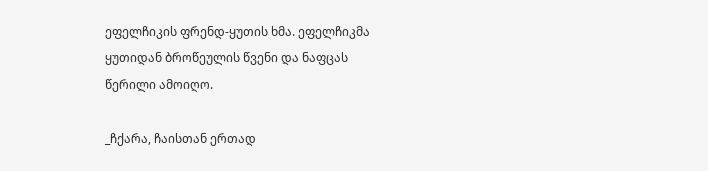ეფელჩიკის ფრენდ-ყუთის ხმა. ეფელჩიკმა ყუთიდან ბროწეულის წვენი და ნაფცას წერილი ამოიღო.

_ჩქარა, ჩაისთან ერთად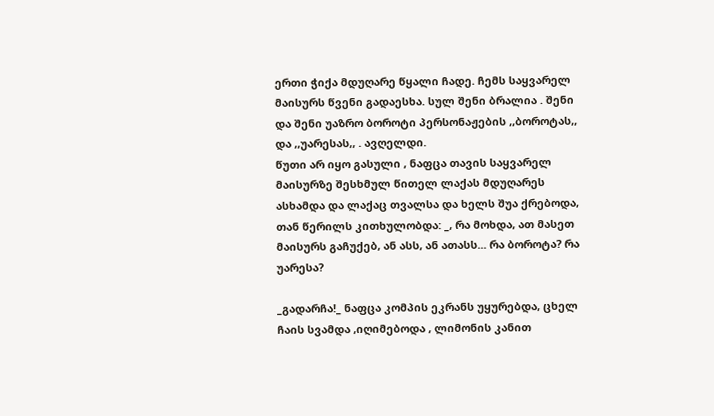ერთი ჭიქა მდუღარე წყალი ჩადე. ჩემს საყვარელ მაისურს წვენი გადაესხა. სულ შენი ბრალია . შენი და შენი უაზრო ბოროტი პერსონაჟების ,,ბოროტას,, და ,,უარესას,, . ავღელდი.
წუთი არ იყო გასული , ნაფცა თავის საყვარელ მაისურზე შესხმულ წითელ ლაქას მდუღარეს ასხამდა და ლაქაც თვალსა და ხელს შუა ქრებოდა, თან წერილს კითხულობდა: _, რა მოხდა, ათ მასეთ მაისურს გაჩუქებ, ან ასს, ან ათასს... რა ბოროტა? რა უარესა?

_გადარჩა!_ ნაფცა კომპის ეკრანს უყურებდა, ცხელ ჩაის სვამდა ,იღიმებოდა , ლიმონის კანით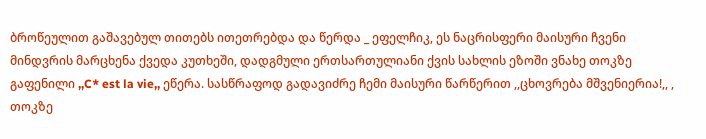ბროწეულით გაშავებულ თითებს ითეთრებდა და წერდა _ ეფელჩიკ, ეს ნაცრისფერი მაისური ჩვენი მინდვრის მარცხენა ქვედა კუთხეში, დადგმული ერთსართულიანი ქვის სახლის ეზოში ვნახე თოკზე გაფენილი ,,C* est la vie,, ეწერა. სასწრაფოდ გადავიძრე ჩემი მაისური წარწერით ,,ცხოვრება მშვენიერია!,, , თოკზე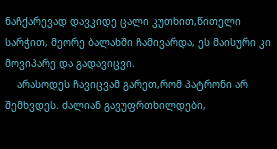ნაჩქარევად დავკიდე ცალი კუთხით,წითელი სარჭით, მეორე ბალახში ჩამივარდა, ეს მაისური კი მოვიპარე და გადავიცვი.
    არასოდეს ჩავიცვამ გარეთ,რომ პატრონი არ შემხვდეს. ძალიან გავუფრთხილდები,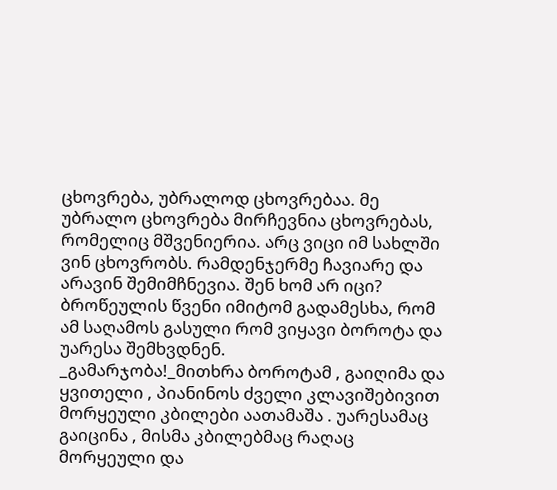ცხოვრება, უბრალოდ ცხოვრებაა. მე უბრალო ცხოვრება მირჩევნია ცხოვრებას, რომელიც მშვენიერია. არც ვიცი იმ სახლში ვინ ცხოვრობს. რამდენჯერმე ჩავიარე და არავინ შემიმჩნევია. შენ ხომ არ იცი?  ბროწეულის წვენი იმიტომ გადამესხა, რომ ამ საღამოს გასული რომ ვიყავი ბოროტა და უარესა შემხვდნენ.
_გამარჯობა!_მითხრა ბოროტამ , გაიღიმა და ყვითელი , პიანინოს ძველი კლავიშებივით მორყეული კბილები აათამაშა . უარესამაც გაიცინა , მისმა კბილებმაც რაღაც მორყეული და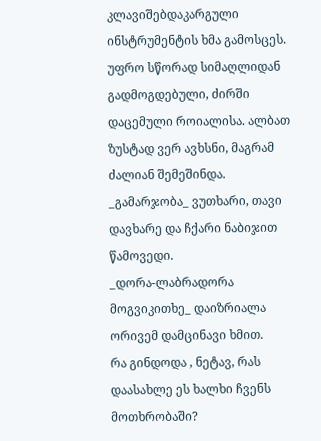კლავიშებდაკარგული ინსტრუმენტის ხმა გამოსცეს. უფრო სწორად სიმაღლიდან გადმოგდებული, ძირში დაცემული როიალისა. ალბათ ზუსტად ვერ ავხსნი, მაგრამ ძალიან შემეშინდა.
_გამარჯობა_ ვუთხარი, თავი დავხარე და ჩქარი ნაბიჯით წამოვედი.
_დორა-ლაბრადორა მოგვიკითხე_ დაიზრიალა ორივემ დამცინავი ხმით.
რა გინდოდა , ნეტავ, რას დაასახლე ეს ხალხი ჩვენს მოთხრობაში?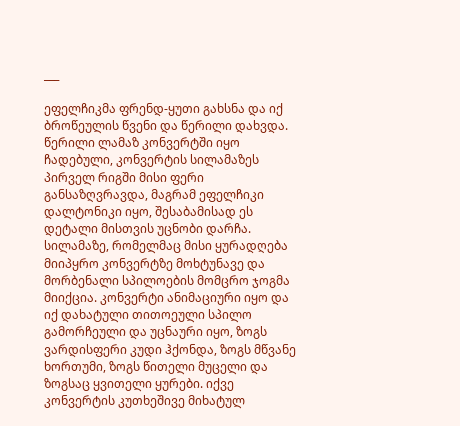___

ეფელჩიკმა ფრენდ-ყუთი გახსნა და იქ ბროწეულის წვენი და წერილი დახვდა. წერილი ლამაზ კონვერტში იყო ჩადებული, კონვერტის სილამაზეს პირველ რიგში მისი ფერი განსაზღვრავდა, მაგრამ ეფელჩიკი დალტონიკი იყო, შესაბამისად ეს დეტალი მისთვის უცნობი დარჩა. სილამაზე, რომელმაც მისი ყურადღება მიიპყრო კონვერტზე მოხტუნავე და მორბენალი სპილოების მომცრო ჯოგმა მიიქცია. კონვერტი ანიმაციური იყო და იქ დახატული თითოეული სპილო გამორჩეული და უცნაური იყო, ზოგს ვარდისფერი კუდი ჰქონდა, ზოგს მწვანე ხორთუმი, ზოგს წითელი მუცელი და ზოგსაც ყვითელი ყურები. იქვე კონვერტის კუთხეშივე მიხატულ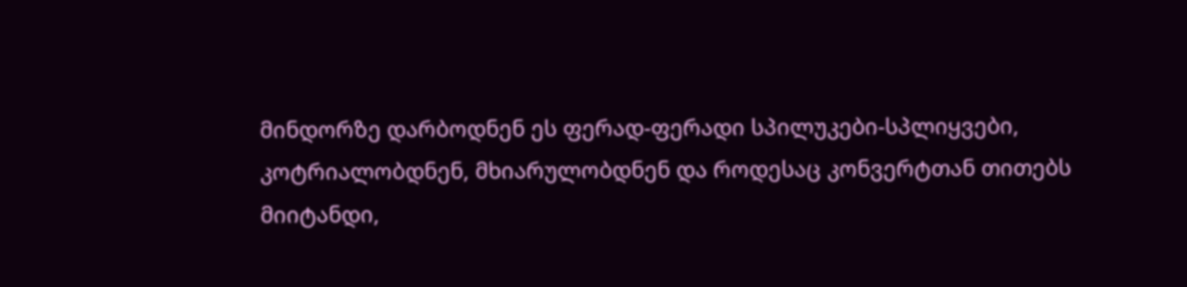მინდორზე დარბოდნენ ეს ფერად-ფერადი სპილუკები-სპლიყვები, კოტრიალობდნენ, მხიარულობდნენ და როდესაც კონვერტთან თითებს მიიტანდი,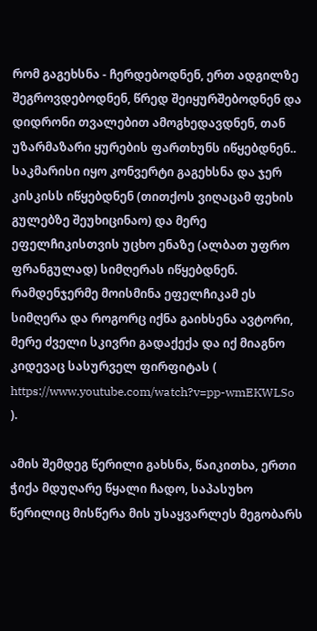რომ გაგეხსნა - ჩერდებოდნენ, ერთ ადგილზე შეგროვდებოდნენ, წრედ შეიყურშებოდნენ და დიდრონი თვალებით ამოგხედავდნენ, თან უზარმაზარი ყურების ფართხუნს იწყებდნენ..
საკმარისი იყო კონვერტი გაგეხსნა და ჯერ კისკისს იწყებდნენ (თითქოს ვიღაცამ ფეხის გულებზე შეუხიცინაო) და მერე ეფელჩიკისთვის უცხო ენაზე (ალბათ უფრო ფრანგულად) სიმღერას იწყებდნენ. რამდენჯერმე მოისმინა ეფელჩიკამ ეს სიმღერა და როგორც იქნა გაიხსენა ავტორი, მერე ძველი სკივრი გადაქექა და იქ მიაგნო კიდევაც სასურველ ფირფიტას ( https://www.youtube.com/watch?v=pp-wmEKWLSo ).

ამის შემდეგ წერილი გახსნა, წაიკითხა, ერთი ჭიქა მდუღარე წყალი ჩადო, საპასუხო წერილიც მისწერა მის უსაყვარლეს მეგობარს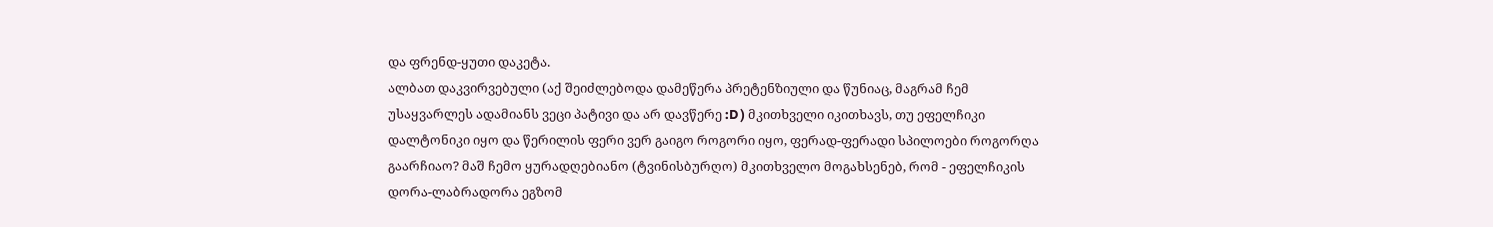და ფრენდ-ყუთი დაკეტა.
ალბათ დაკვირვებული (აქ შეიძლებოდა დამეწერა პრეტენზიული და წუნიაც, მაგრამ ჩემ უსაყვარლეს ადამიანს ვეცი პატივი და არ დავწერე :D ) მკითხველი იკითხავს, თუ ეფელჩიკი დალტონიკი იყო და წერილის ფერი ვერ გაიგო როგორი იყო, ფერად-ფერადი სპილოები როგორღა გაარჩიაო? მაშ ჩემო ყურადღებიანო (ტვინისბურღო) მკითხველო მოგახსენებ, რომ - ეფელჩიკის დორა-ლაბრადორა ეგზომ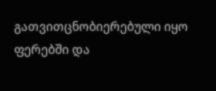გათვითცნობიერებული იყო ფერებში და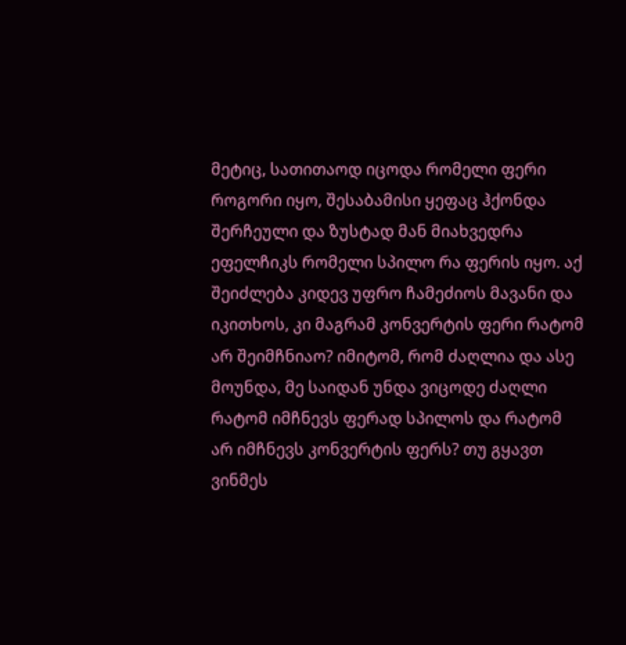მეტიც, სათითაოდ იცოდა რომელი ფერი როგორი იყო, შესაბამისი ყეფაც ჰქონდა შერჩეული და ზუსტად მან მიახვედრა ეფელჩიკს რომელი სპილო რა ფერის იყო. აქ შეიძლება კიდევ უფრო ჩამეძიოს მავანი და იკითხოს, კი მაგრამ კონვერტის ფერი რატომ არ შეიმჩნიაო? იმიტომ, რომ ძაღლია და ასე მოუნდა, მე საიდან უნდა ვიცოდე ძაღლი რატომ იმჩნევს ფერად სპილოს და რატომ არ იმჩნევს კონვერტის ფერს? თუ გყავთ ვინმეს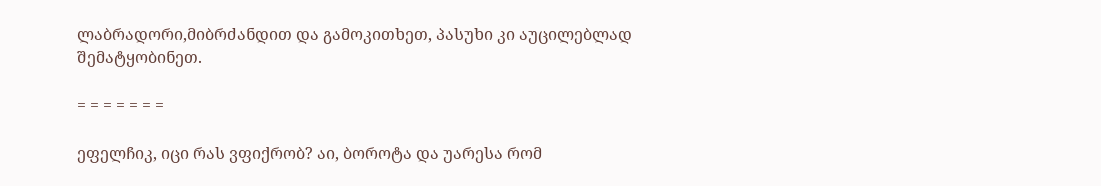ლაბრადორი,მიბრძანდით და გამოკითხეთ, პასუხი კი აუცილებლად შემატყობინეთ.

= = = = = = =

ეფელჩიკ, იცი რას ვფიქრობ? აი, ბოროტა და უარესა რომ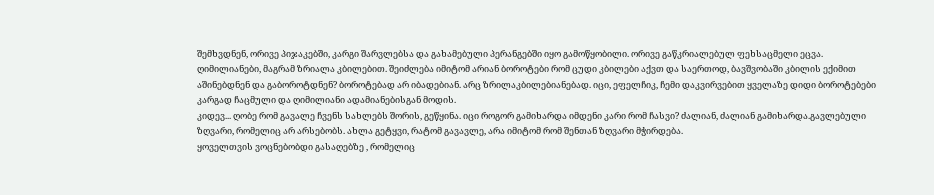შემხვდნენ, ორივე პიჯაკებში, კარგი შარვლებსა და გახამებული პერანგებში იყო გამოწყობილი. ორივე გაწკრიალებულ ფეხსაცმელი ეცვა. ღიმილიანები, მაგრამ ზრიალა კბილებით. შეიძლება იმიტომ არიან ბოროტები რომ ცუდი კბილები აქვთ და საერთოდ, ბავშვობაში კბილის ექიმით აშინებდნენ და გაბოროტდნენ? ბოროტებად არ იბადებიან. არც ზრილაკბილებიანებად. იცი, ეფელჩიკ, ჩემი დაკვირვებით ყველაზე დიდი ბოროტებები კარგად ჩაცმული და ღიმილიანი ადამიანებისგან მოდის.
კიდევ... ღობე რომ გავალე ჩვენს სახლებს შორის, გეწყინა. იცი როგორ გამიხარდა იმდენი კარი რომ ჩასვი? ძალიან, ძალიან გამიხარდა.გავლებული ზღვარი, რომელიც არ არსებობს. ახლა გეტყვი, რატომ გავავლე, არა იმიტომ რომ შენთან ზღვარი მჭირდება.
ყოველთვის ვოცნებობდი გასაღებზე , რომელიც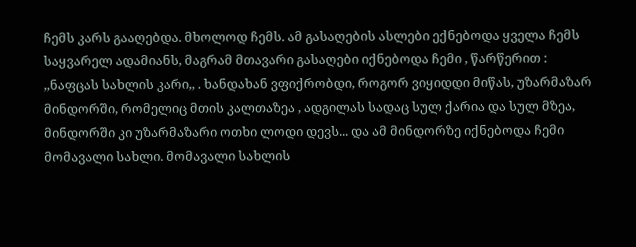ჩემს კარს გააღებდა. მხოლოდ ჩემს. ამ გასაღების ასლები ექნებოდა ყველა ჩემს საყვარელ ადამიანს, მაგრამ მთავარი გასაღები იქნებოდა ჩემი , წარწერით : ,,ნაფცას სახლის კარი,, . ხანდახან ვფიქრობდი, როგორ ვიყიდდი მიწას, უზარმაზარ მინდორში, რომელიც მთის კალთაზეა , ადგილას სადაც სულ ქარია და სულ მზეა, მინდორში კი უზარმაზარი ოთხი ლოდი დევს... და ამ მინდორზე იქნებოდა ჩემი მომავალი სახლი. მომავალი სახლის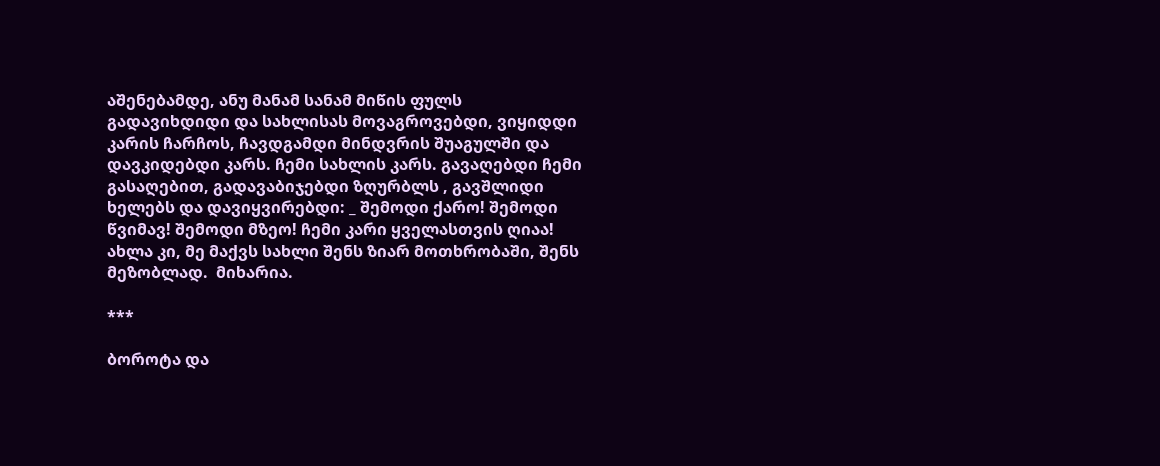აშენებამდე, ანუ მანამ სანამ მიწის ფულს გადავიხდიდი და სახლისას მოვაგროვებდი, ვიყიდდი კარის ჩარჩოს, ჩავდგამდი მინდვრის შუაგულში და დავკიდებდი კარს. ჩემი სახლის კარს. გავაღებდი ჩემი გასაღებით, გადავაბიჯებდი ზღურბლს , გავშლიდი ხელებს და დავიყვირებდი: _ შემოდი ქარო! შემოდი წვიმავ! შემოდი მზეო! ჩემი კარი ყველასთვის ღიაა!
ახლა კი, მე მაქვს სახლი შენს ზიარ მოთხრობაში, შენს მეზობლად.  მიხარია.

***

ბოროტა და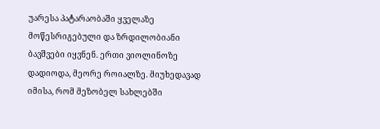უარესა პატარაობაში ყველაზე მოწესრიგებული და ზრდილობიანი ბავშვები იყვნენ. ერთი ვიოლინოზე დადიოდა, მეორე როიალზე. მიუხედავად იმისა, რომ მეზობელ სახლებში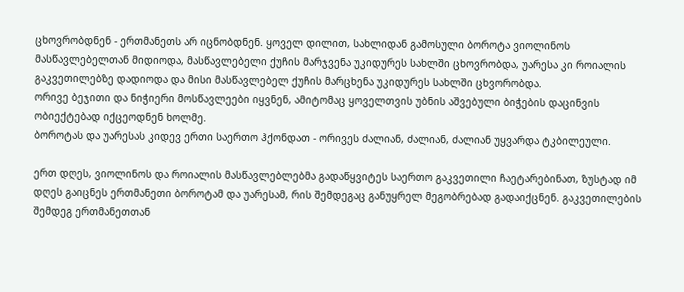ცხოვრობდნენ - ერთმანეთს არ იცნობდნენ. ყოველ დილით, სახლიდან გამოსული ბოროტა ვიოლინოს მასწავლებელთან მიდიოდა, მასწავლებელი ქუჩის მარჯვენა უკიდურეს სახლში ცხოვრობდა, უარესა კი როიალის გაკვეთილებზე დადიოდა და მისი მასწავლებელ ქუჩის მარცხენა უკიდურეს სახლში ცხვორობდა.
ორივე ბეჯითი და ნიჭიერი მოსწავლეები იყვნენ, ამიტომაც ყოველთვის უბნის აშვებული ბიჭების დაცინვის ობიექტებად იქცეოდნენ ხოლმე.
ბოროტას და უარესას კიდევ ერთი საერთო ჰქონდათ - ორივეს ძალიან, ძალიან, ძალიან უყვარდა ტკბილეული.

ერთ დღეს, ვიოლინოს და როიალის მასწავლებლებმა გადაწყვიტეს საერთო გაკვეთილი ჩაეტარებინათ, ზუსტად იმ დღეს გაიცნეს ერთმანეთი ბოროტამ და უარესამ, რის შემდეგაც განუყრელ მეგობრებად გადაიქცნენ. გაკვეთილების შემდეგ ერთმანეთთან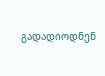გადადიოდნენ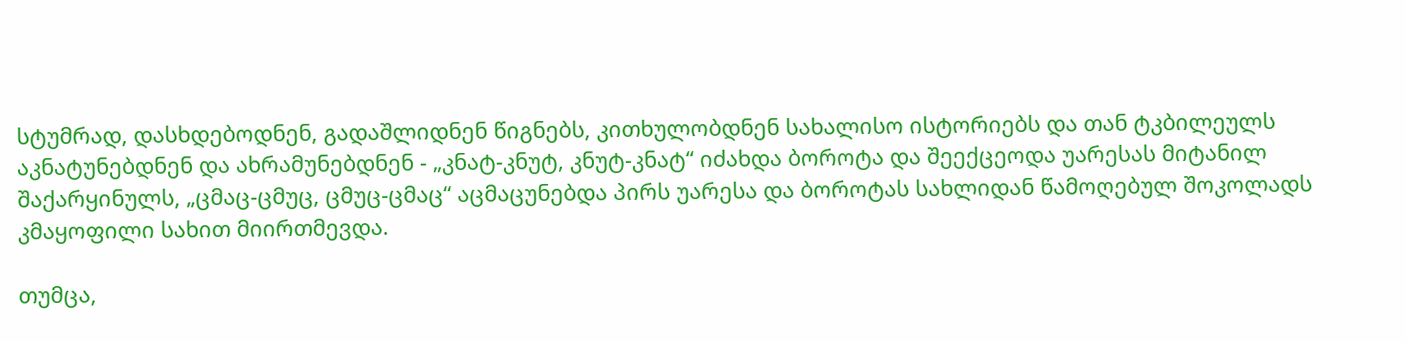სტუმრად, დასხდებოდნენ, გადაშლიდნენ წიგნებს, კითხულობდნენ სახალისო ისტორიებს და თან ტკბილეულს აკნატუნებდნენ და ახრამუნებდნენ - „კნატ-კნუტ, კნუტ-კნატ“ იძახდა ბოროტა და შეექცეოდა უარესას მიტანილ შაქარყინულს, „ცმაც-ცმუც, ცმუც-ცმაც“ აცმაცუნებდა პირს უარესა და ბოროტას სახლიდან წამოღებულ შოკოლადს კმაყოფილი სახით მიირთმევდა.

თუმცა,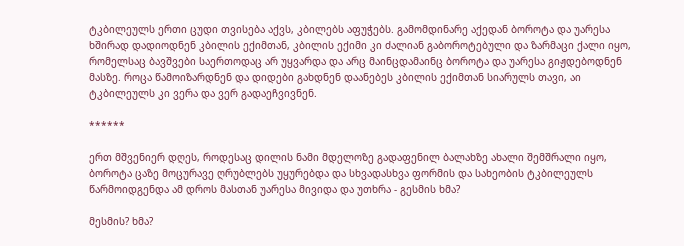ტკბილეულს ერთი ცუდი თვისება აქვს, კბილებს აფუჭებს. გამომდინარე აქედან ბოროტა და უარესა ხშირად დადიოდნენ კბილის ექიმთან, კბილის ექიმი კი ძალიან გაბოროტებული და ზარმაცი ქალი იყო, რომელსაც ბავშვები საერთოდაც არ უყვარდა და არც მაინცდამაინც ბოროტა და უარესა გიჟდებოდნენ მასზე. როცა წამოიზარდნენ და დიდები გახდნენ დაანებეს კბილის ექიმთან სიარულს თავი, აი ტკბილეულს კი ვერა და ვერ გადაეჩვივნენ.

******

ერთ მშვენიერ დღეს, როდესაც დილის ნამი მდელოზე გადაფენილ ბალახზე ახალი შემშრალი იყო, ბოროტა ცაზე მოცურავე ღრუბლებს უყურებდა და სხვადასხვა ფორმის და სახეობის ტკბილეულს წარმოიდგენდა ამ დროს მასთან უარესა მივიდა და უთხრა - გესმის ხმა?

მესმის? ხმა?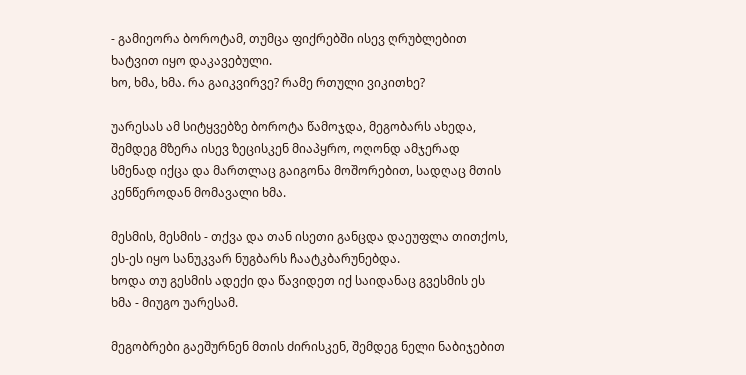- გამიეორა ბოროტამ, თუმცა ფიქრებში ისევ ღრუბლებით ხატვით იყო დაკავებული.
ხო, ხმა, ხმა. რა გაიკვირვე? რამე რთული ვიკითხე?

უარესას ამ სიტყვებზე ბოროტა წამოჯდა, მეგობარს ახედა, შემდეგ მზერა ისევ ზეცისკენ მიაპყრო, ოღონდ ამჯერად სმენად იქცა და მართლაც გაიგონა მოშორებით, სადღაც მთის კენწეროდან მომავალი ხმა.

მესმის, მესმის - თქვა და თან ისეთი განცდა დაეუფლა თითქოს, ეს-ეს იყო სანუკვარ ნუგბარს ჩაატკბარუნებდა.
ხოდა თუ გესმის ადექი და წავიდეთ იქ საიდანაც გვესმის ეს ხმა - მიუგო უარესამ.

მეგობრები გაეშურნენ მთის ძირისკენ, შემდეგ ნელი ნაბიჯებით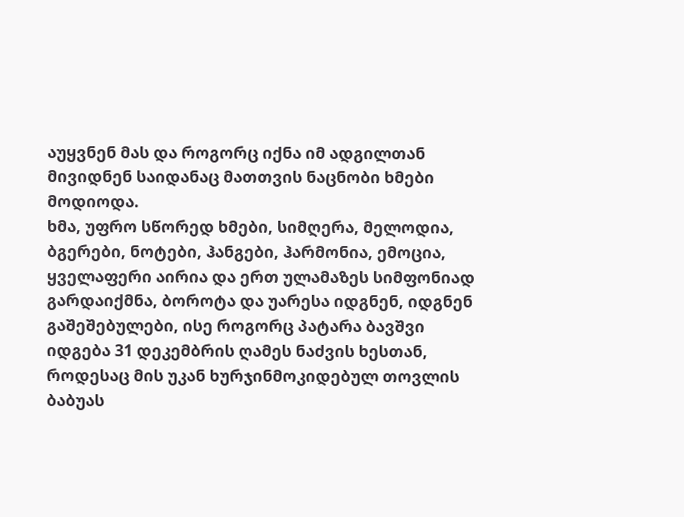აუყვნენ მას და როგორც იქნა იმ ადგილთან მივიდნენ საიდანაც მათთვის ნაცნობი ხმები მოდიოდა.
ხმა, უფრო სწორედ ხმები, სიმღერა, მელოდია, ბგერები, ნოტები, ჰანგები, ჰარმონია, ემოცია, ყველაფერი აირია და ერთ ულამაზეს სიმფონიად გარდაიქმნა, ბოროტა და უარესა იდგნენ, იდგნენ გაშეშებულები, ისე როგორც პატარა ბავშვი იდგება 31 დეკემბრის ღამეს ნაძვის ხესთან, როდესაც მის უკან ხურჯინმოკიდებულ თოვლის ბაბუას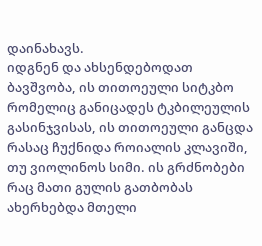დაინახავს.
იდგნენ და ახსენდებოდათ ბავშვობა, ის თითოეული სიტკბო რომელიც განიცადეს ტკბილეულის გასინჯვისას, ის თითოეული განცდა რასაც ჩუქნიდა როიალის კლავიში, თუ ვიოლინოს სიმი. ის გრძნობები რაც მათი გულის გათბობას ახერხებდა მთელი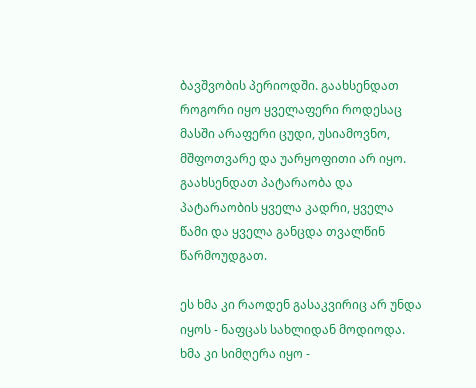ბავშვობის პერიოდში. გაახსენდათ როგორი იყო ყველაფერი როდესაც მასში არაფერი ცუდი, უსიამოვნო, მშფოთვარე და უარყოფითი არ იყო. გაახსენდათ პატარაობა და პატარაობის ყველა კადრი, ყველა წამი და ყველა განცდა თვალწინ წარმოუდგათ.

ეს ხმა კი რაოდენ გასაკვირიც არ უნდა იყოს - ნაფცას სახლიდან მოდიოდა. ხმა კი სიმღერა იყო -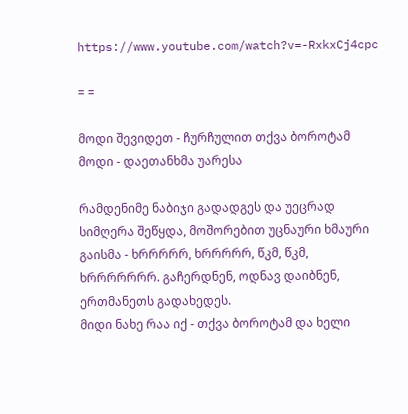https://www.youtube.com/watch?v=-RxkxCj4cpc

= =

მოდი შევიდეთ - ჩურჩულით თქვა ბოროტამ
მოდი - დაეთანხმა უარესა

რამდენიმე ნაბიჯი გადადგეს და უეცრად სიმღერა შეწყდა, მოშორებით უცნაური ხმაური გაისმა - ხრრრრრ, ხრრრრრ, წკმ, წკმ, ხრრრრრრრ. გაჩერდნენ, ოდნავ დაიბნენ, ერთმანეთს გადახედეს.
მიდი ნახე რაა იქ - თქვა ბოროტამ და ხელი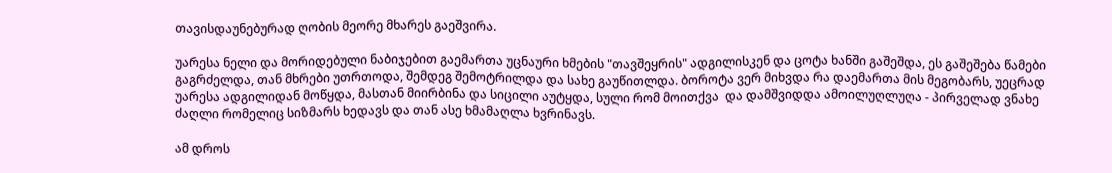თავისდაუნებურად ღობის მეორე მხარეს გაეშვირა.

უარესა ნელი და მორიდებული ნაბიჯებით გაემართა უცნაური ხმების "თავშეყრის" ადგილისკენ და ცოტა ხანში გაშეშდა, ეს გაშეშება წამები გაგრძელდა, თან მხრები უთრთოდა, შემდეგ შემოტრილდა და სახე გაუწითლდა. ბოროტა ვერ მიხვდა რა დაემართა მის მეგობარს, უეცრად უარესა ადგილიდან მოწყდა, მასთან მიირბინა და სიცილი აუტყდა, სული რომ მოითქვა  და დამშვიდდა ამოილუღლუღა - პირველად ვნახე ძაღლი რომელიც სიზმარს ხედავს და თან ასე ხმამაღლა ხვრინავს.

ამ დროს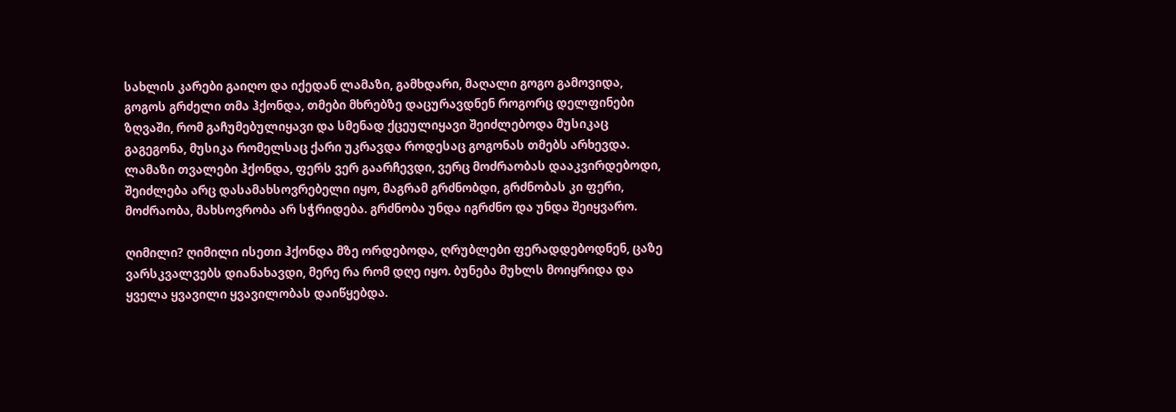სახლის კარები გაიღო და იქედან ლამაზი, გამხდარი, მაღალი გოგო გამოვიდა, გოგოს გრძელი თმა ჰქონდა, თმები მხრებზე დაცურავდნენ როგორც დელფინები ზღვაში, რომ გაჩუმებულიყავი და სმენად ქცეულიყავი შეიძლებოდა მუსიკაც გაგეგონა, მუსიკა რომელსაც ქარი უკრავდა როდესაც გოგონას თმებს არხევდა. ლამაზი თვალები ჰქონდა, ფერს ვერ გაარჩევდი, ვერც მოძრაობას დააკვირდებოდი, შეიძლება არც დასამახსოვრებელი იყო, მაგრამ გრძნობდი, გრძნობას კი ფერი, მოძრაობა, მახსოვრობა არ სჭრიდება. გრძნობა უნდა იგრძნო და უნდა შეიყვარო.

ღიმილი? ღიმილი ისეთი ჰქონდა მზე ორდებოდა, ღრუბლები ფერადდებოდნენ, ცაზე ვარსკვალვებს დიანახავდი, მერე რა რომ დღე იყო. ბუნება მუხლს მოიყრიდა და ყველა ყვავილი ყვავილობას დაიწყებდა.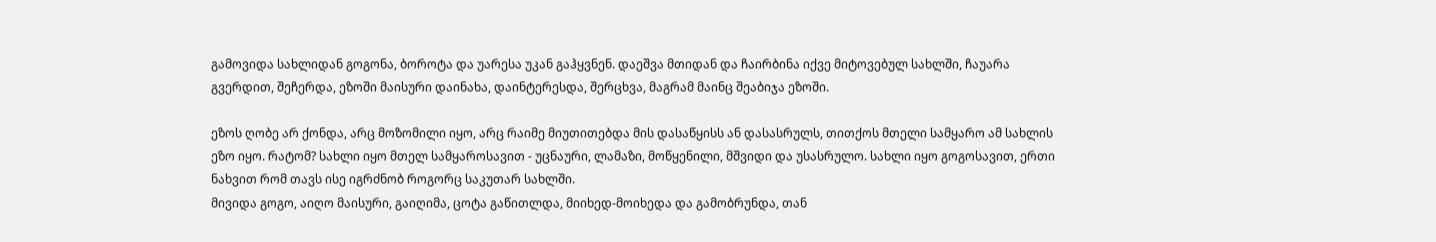გამოვიდა სახლიდან გოგონა, ბოროტა და უარესა უკან გაჰყვნენ. დაეშვა მთიდან და ჩაირბინა იქვე მიტოვებულ სახლში, ჩაუარა გვერდით, შეჩერდა, ეზოში მაისური დაინახა, დაინტერესდა, შერცხვა, მაგრამ მაინც შეაბიჯა ეზოში.

ეზოს ღობე არ ქონდა, არც მოზომილი იყო, არც რაიმე მიუთითებდა მის დასაწყისს ან დასასრულს, თითქოს მთელი სამყარო ამ სახლის ეზო იყო. რატომ? სახლი იყო მთელ სამყაროსავით - უცნაური, ლამაზი, მოწყენილი, მშვიდი და უსასრულო. სახლი იყო გოგოსავით, ერთი ნახვით რომ თავს ისე იგრძნობ როგორც საკუთარ სახლში.
მივიდა გოგო, აიღო მაისური, გაიღიმა, ცოტა გაწითლდა, მიიხედ-მოიხედა და გამობრუნდა, თან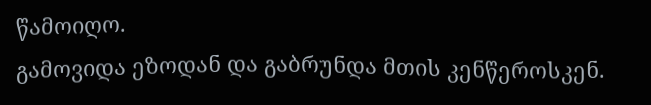წამოიღო.
გამოვიდა ეზოდან და გაბრუნდა მთის კენწეროსკენ.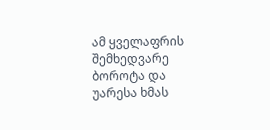ამ ყველაფრის შემხედვარე ბოროტა და უარესა ხმას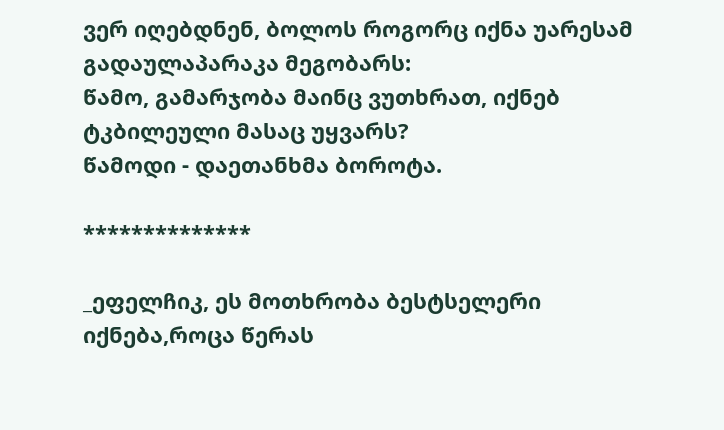ვერ იღებდნენ, ბოლოს როგორც იქნა უარესამ გადაულაპარაკა მეგობარს:
წამო, გამარჯობა მაინც ვუთხრათ, იქნებ ტკბილეული მასაც უყვარს?
წამოდი - დაეთანხმა ბოროტა.

**************

_ეფელჩიკ, ეს მოთხრობა ბესტსელერი იქნება,როცა წერას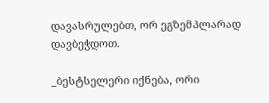დავასრულებთ, ორ ეგზემპლარად  დავბეჭდოთ.

_ბესტსელერი იქნება, ორი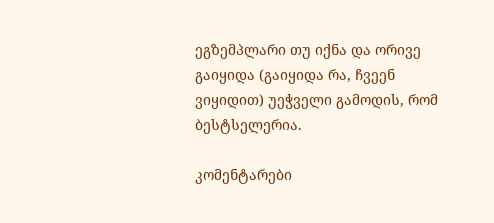ეგზემპლარი თუ იქნა და ორივე გაიყიდა (გაიყიდა რა, ჩვეენ ვიყიდით) უეჭველი გამოდის, რომ ბესტსელერია.

კომენტარები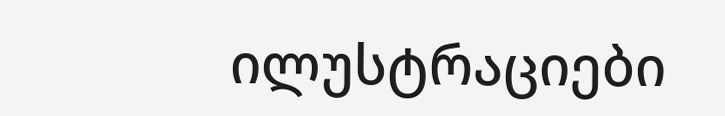ილუსტრაციები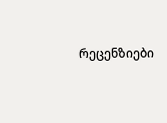რეცენზიები